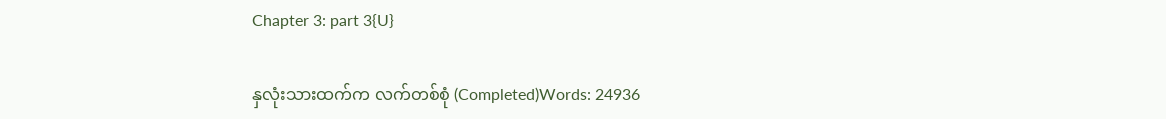Chapter 3: part 3{U}

နှလုံးသားထက်က လက်တစ်စုံ (Completed)Words: 24936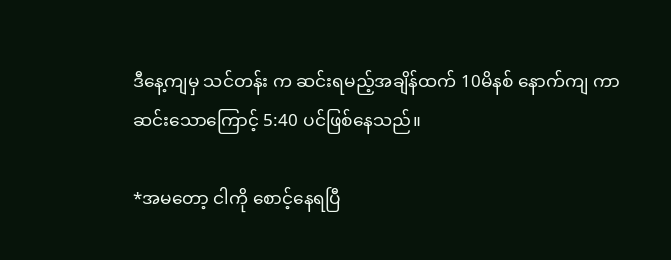ဒီနေ့ကျမှ သင်တန်း က ဆင်းရမည့်အချိန်ထက် 10မိနစ် နောက်ကျ ကာ ဆင်းသောကြောင့် 5:40 ပင်ဖြစ်နေသည်။

*အမတော့ ငါကို စောင့်နေရပြီ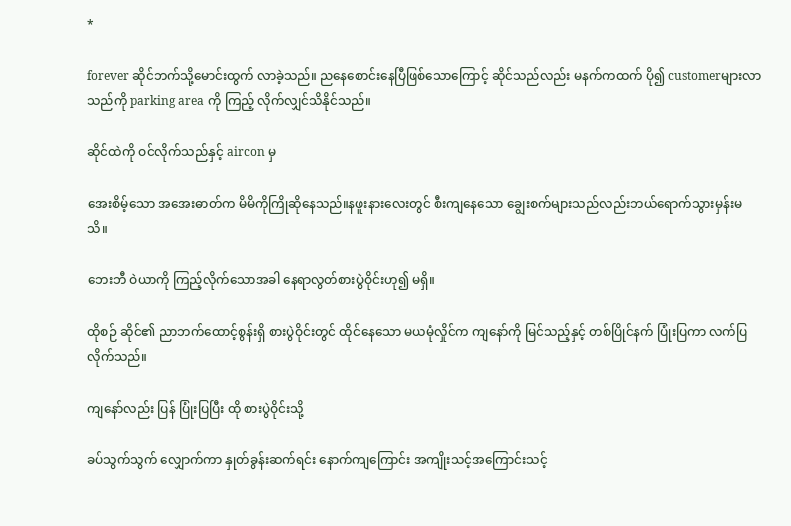*

forever ဆိုင်ဘက်သို့မောင်းထွက် လာခဲ့သည်။ ညနေစောင်းနေပြီဖြစ်သောကြောင့် ဆိုင်သည်လည်း မနက်ကထက် ပို၍ customerများလာသည်ကို parking area ကို ကြည့် လိုက်လျှင်သိနိုင်သည်။

ဆိုင်ထဲကို ဝင်လိုက်သည်နှင့် aircon မှ

အေးစိမ့်သော အအေးဓာတ်က မိမိကိုကြိုဆိုနေသည်။နဖူးနားလေးတွင် စီးကျနေသော ချွေးစက်များသည်လည်းဘယ်ရောက်သွားမှန်းမသိ။

ဘေးဘီ ဝဲယာကို ကြည့်လိုက်သောအခါ နေရာလွတ်စားပွဲဝိုင်းဟု၍ မရှိ။

ထိုစဉ် ဆိုင်၏ ညာဘက်ထောင့်စွန်းရှိ စားပွဲဝိုင်းတွင် ထိုင်နေသော မယမုံလှိုင်က ကျနော်ကို မြင်သည့်နှင့် တစ်ပြိုင်နက် ပြုံးပြကာ လက်ပြလိုက်သည်။

ကျနော်လည်း ပြန် ပြုံးပြပြီး ထို စားပွဲဝိုင်းသို့

ခပ်သွက်သွက် လျှောက်ကာ နှုတ်ခွန်းဆက်ရင်း နောက်ကျကြောင်း အကျိုးသင့်အကြောင်းသင့်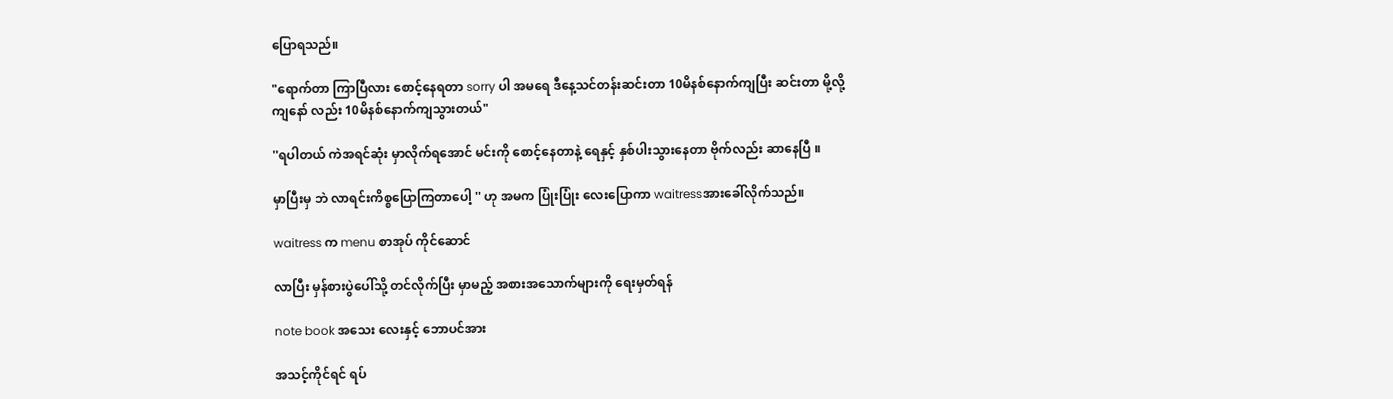ပြောရသည်။

"ရောက်တာ ကြာပြီလား စောင့်နေရတာ sorry ပါ အမရေ ဒီနေ့သင်တန်းဆင်းတာ 10မိနစ်နောက်ကျပြီး ဆင်းတာ မို့လို့ကျနော် လည်း 10မိနစ်နောက်ကျသွားတယ်"

''ရပါတယ် ကဲအရင်ဆုံး မှာလိုက်ရအောင် မင်းကို စောင့်နေတာနဲ့ ရေနှင့် နှစ်ပါးသွားနေတာ ဗိုက်လည်း ဆာနေပြီ ။

မှာပြီးမှ ဘဲ လာရင်းကိစ္စပြောကြတာပေါ့ '' ဟု အမက ပြုံးပြုံး လေးပြောကာ waitressအားခေါ်လိုက်သည်။

waitress က menu စာအုပ် ကိုင်ဆောင်

လာပြီး မှန်စားပွဲပေါ်သို့ တင်လိုက်ပြီး မှာမည့် အစားအသောက်များကို ရေးမှတ်ရန်

note book အသေး လေးနှင့် ဘောပင်အား

အသင့်ကိုင်ရင် ရပ်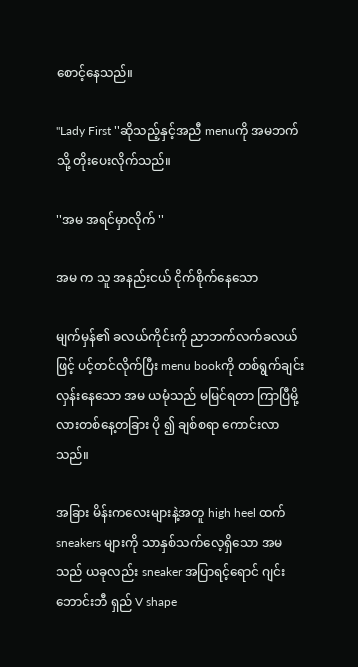စောင့်နေသည်။

''Lady First ''ဆိုသည့်နှင့်အညီ menuကို အမဘက်သို့ တိုးပေးလိုက်သည်။

''အမ အရင်မှာလိုက် ''

အမ က သူ အနည်းငယ် ငိုက်စိုက်နေသော

မျက်မှန်၏ ခလယ်ကိုင်းကို ညာဘက်လက်ခလယ်ဖြင့် ပင့်တင်လိုက်ပြီး menu bookကို တစ်ရွက်ချင်းလှန်းနေသော အမ ယမုံသည် မမြင်ရတာ ကြာပြီမို့လားတစ်နေ့တခြား ပို ၍ ချစ်စရာ ကောင်းလာသည်။

အခြား မိန်းကလေးများနဲ့အတူ high heel ထက် sneakers များကို သာနှစ်သက်လေ့ရှိသော အမသည် ယခုလည်း sneaker အပြာရင့်ရောင် ဂျင်းဘောင်းဘီ ရှည် V shape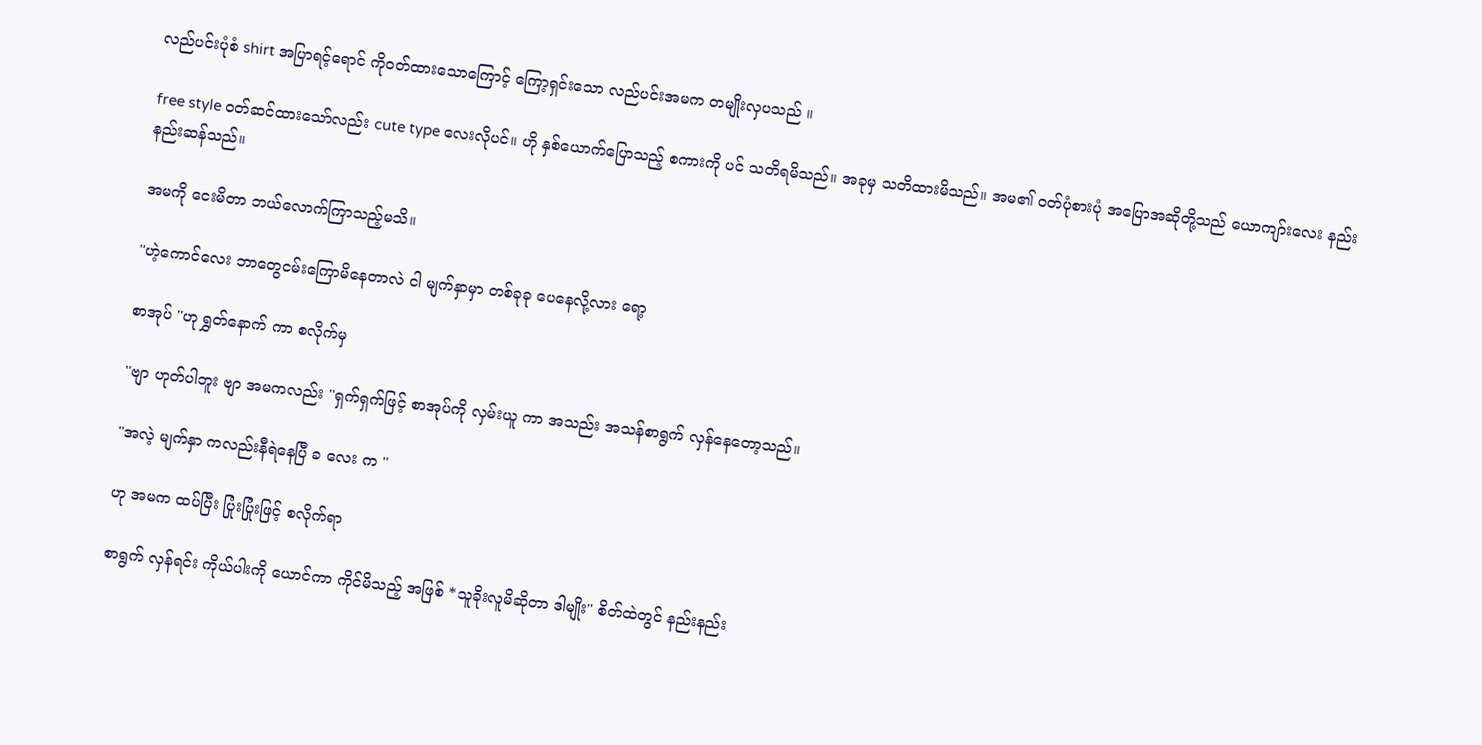လည်ပင်းပုံစံ shirt အပြာရင့်ရောင် ကိုဝတ်ထားသောကြောင့် ကြော့ရှင်းသော လည်ပင်းအမက တမျိုးလှပသည် ။

free style ဝတ်ဆင်ထားသော်လည်း cute type လေးလိုပင်။ ဟို နှစ်ယောက်ပြောသည့် စကားကို ပင် သတိရမိသည်။ အခုမှ သတိထားမိသည်။ အမ၏ ဝတ်ပုံစားပုံ အပြောအဆိုတို့သည် ယောကျာ်းလေး နည်းနည်းဆန်သည်။

အမကို ငေးမိတာ ဘယ်လောက်ကြာသည့်မသိ။

''ဟဲ့ကောင်လေး ဘာတွေငမ်းကြောမိနေတာလဲ ငါ မျက်နှာမှာ တစ်ခုခု ပေနေလို့လား ရော့

စာအုပ် ''ဟု ရွှတ်နောက် ကာ စလိုက်မှ

''ဗျာ ဟုတ်ပါဘူး ဗျာ အမကလည်း ''ရှက်ရှက်ဖြင့် စာအုပ်ကို လှမ်းယူ ကာ အသည်း အသန်စာရွက် လှန်နေတော့သည်။

''အလဲ့ မျက်နှာ ကလည်းနီရဲနေပြီ ခ လေး က ''

ဟု အမက ထပ်ပြီး ပြုံးပြုံးဖြင့် စလိုက်ရာ

စာရွက် လှန်ရင်း ကိုယ်ပါးကို ယောင်ကာ ကိုင်မိသည့် အဖြစ် *သူခိုးလူမိဆိုတာ ဒါမျိုး'' စိတ်ထဲတွင် နည်းနည်း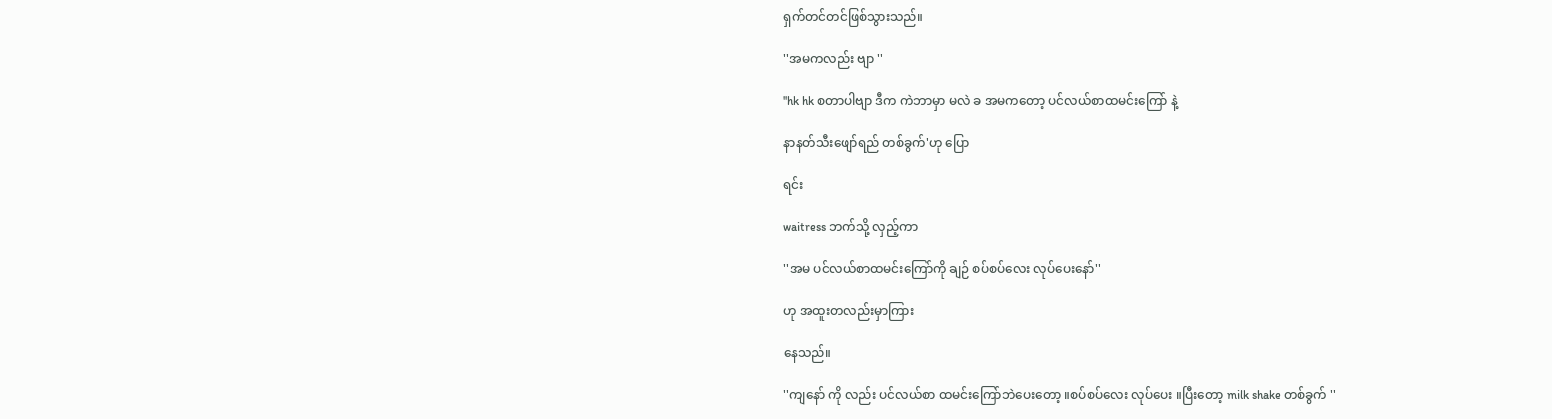ရှက်တင်တင်ဖြစ်သွားသည်။

''အမကလည်း ဗျာ ''

''hk hk စတာပါဗျာ ဒီက ကဲဘာမှာ မလဲ ခ အမကတော့ ပင်လယ်စာထမင်းကြော် နဲ့

နာနတ်သီးဖျော်ရည် တစ်ခွက်'ဟု ပြော

ရင်း

waitress ဘက်သို့ လှည့်ကာ

''အမ ပင်လယ်စာထမင်းကြော်ကို ချဉ် စပ်စပ်လေး လုပ်ပေးနော်''

ဟု အထူးတလည်းမှာကြား

နေသည်။

''ကျနော် ကို လည်း ပင်လယ်စာ ထမင်းကြော်ဘဲပေးတော့ ။စပ်စပ်လေး လုပ်ပေး ။ပြီးတော့ milk shake တစ်ခွက် ''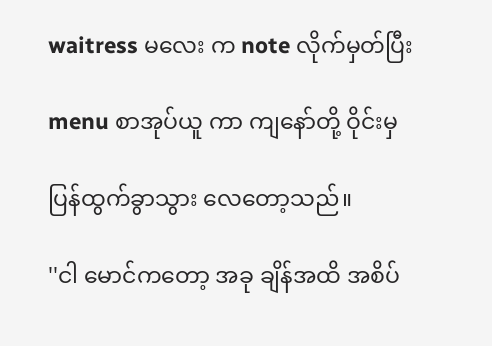waitress မလေး က note လိုက်မှတ်ပြီး

menu စာအုပ်ယူ ကာ ကျနော်တို့ ဝိုင်းမှ

ပြန်ထွက်ခွာသွား လေတော့သည်။

''ငါ မောင်ကတော့ အခု ချိန်အထိ အစိပ်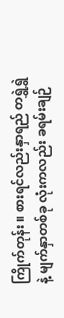ကြိုက်တုန်း ။ စားရင်လည်းနှာရည် တရွှဲရွှဲနဲ့ မျက်နှာတစ်ခု လုံးကလည်း ခရမ်းချဉ်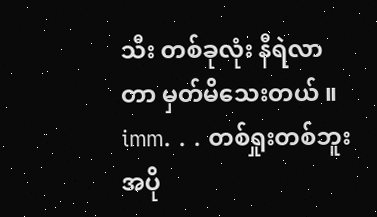သီး တစ်ခုလုံး နီရဲလာတာ မှတ်မိသေးတယ် ။ imm. . . တစ်ရှုးတစ်ဘူး အပို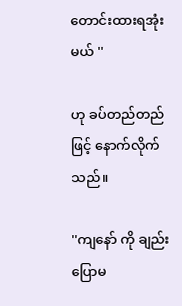တောင်းထားရအုံးမယ် ''

ဟု ခပ်တည်တည် ဖြင့် နောက်လိုက်သည်။

''ကျနော် ကို ချည်းပြောမ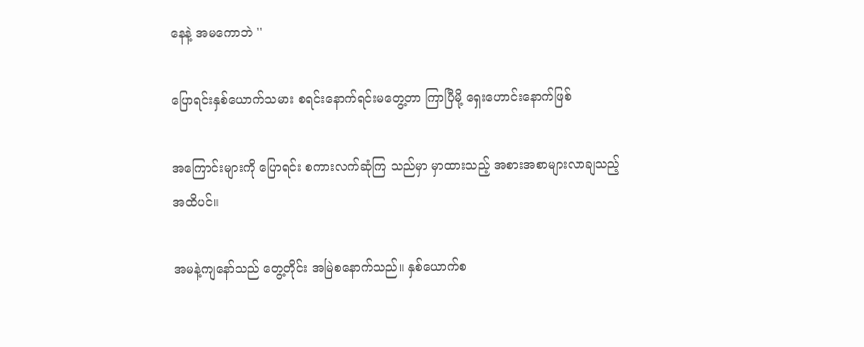နေနဲ့ အမကောဘဲ ''

ပြောရင်းနှစ်ယောက်သမား စရင်းနောက်ရင်းမတွေ့တာ ကြာပြီမို့ ရှေးဟောင်းနောက်ဖြစ်

အကြောင်းများကို ပြောရင်း စကားလက်ဆုံကြ သည်မှာ မှာထားသည့် အစားအစာများလာချသည့်အထိပင်။

အမနဲ့ကျနော်သည် တွေ့တိုင်း အမြဲစနောက်သည်။ နှစ်ယောက်စ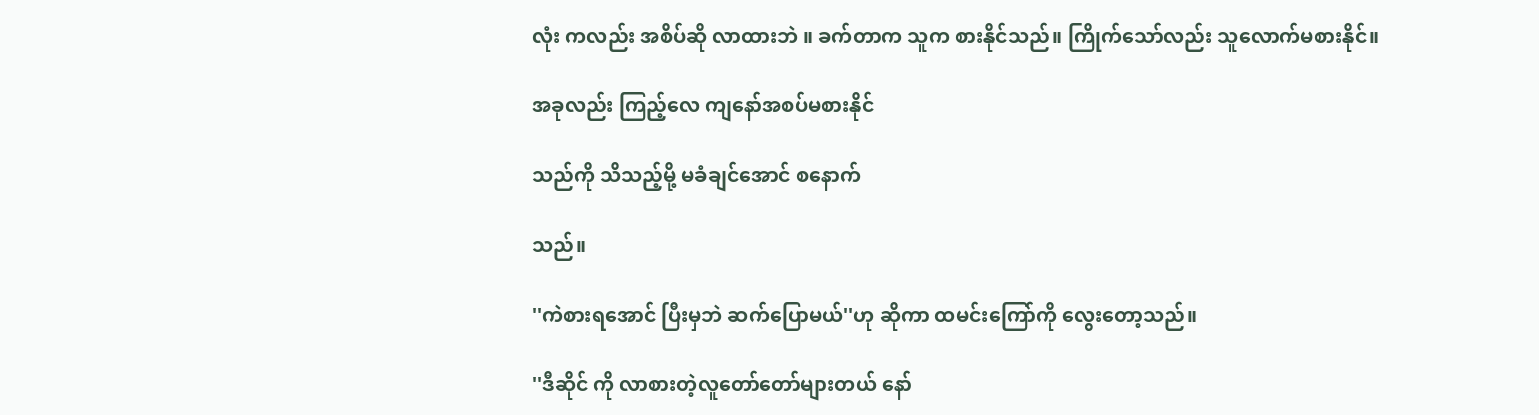လုံး ကလည်း အစိပ်ဆို လာထားဘဲ ။ ခက်တာက သူက စားနိုင်သည်။ ကြိုက်သော်လည်း သူလောက်မစားနိုင်။

အခုလည်း ကြည့်လေ ကျနော်အစပ်မစားနိုင်

သည်ကို သိသည့်မို့ မခံချင်အောင် စနောက်

သည်။

''ကဲစားရအောင် ပြီးမှဘဲ ဆက်ပြောမယ်''ဟု ဆိုကာ ထမင်းကြော်ကို လွေးတော့သည်။

''ဒီဆိုင် ကို လာစားတဲ့လူတော်တော်များတယ် နော်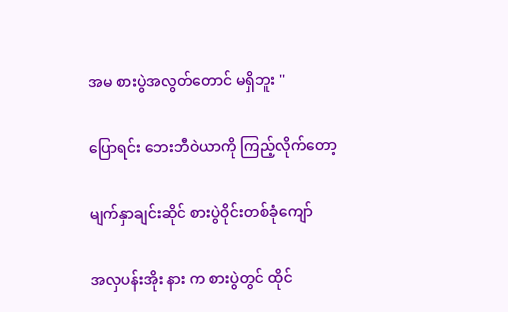အမ စားပွဲအလွတ်တောင် မရှိဘူး ''

ပြောရင်း ဘေးဘီဝဲယာကို ကြည့်လိုက်တော့

မျက်နှာချင်းဆိုင် စားပွဲဝိုင်းတစ်ခုံကျော်

အလှပန်းအိုး နား က စားပွဲတွင် ထိုင်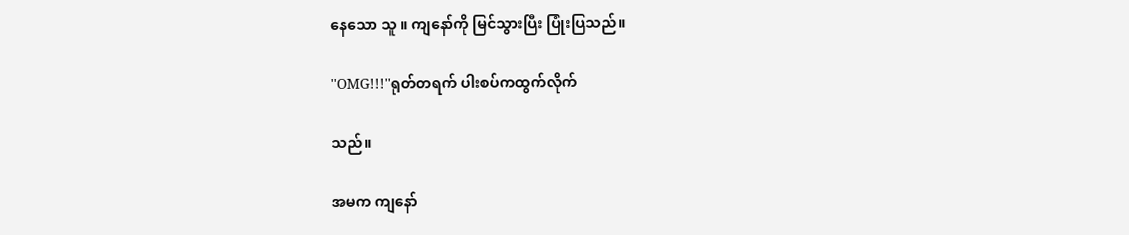နေသော သူ ။ ကျနော်ကို မြင်သွားပြီး ပြုံးပြသည်။

''OMG!!!''ရုတ်တရက် ပါးစပ်ကထွက်လိုက်

သည်။

အမက ကျနော်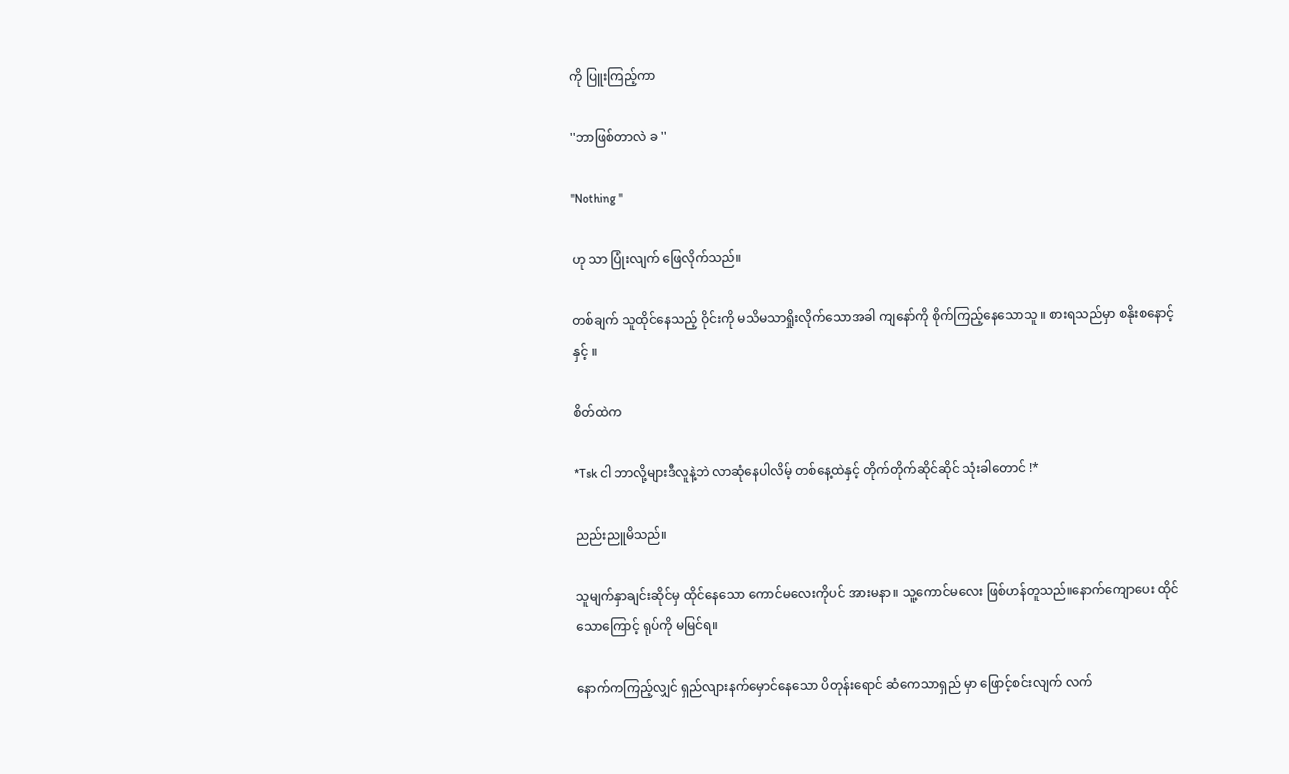ကို ပြူးကြည့်ကာ

''ဘာဖြစ်တာလဲ ခ ''

''Nothing ''

ဟု သာ ပြုံးလျက် ဖြေလိုက်သည်။

တစ်ချက် သူထိုင်နေသည့် ဝိုင်းကို မသိမသာရှိုးလိုက်သောအခါ ကျနော်ကို စိုက်ကြည့်နေသောသူ ။ စားရသည်မှာ စနိုးစနောင့်နှင့် ။

စိတ်ထဲက

*Tsk ငါ ဘာလို့များဒီလူနဲ့ဘဲ လာဆုံနေပါလိမ့် တစ်နေ့ထဲနှင့် တိုက်တိုက်ဆိုင်ဆိုင် သုံးခါတောင် !*

ညည်းညူမိသည်။

သူမျက်နှာချင်းဆိုင်မှ ထိုင်နေသော ကောင်မလေးကိုပင် အားမနာ။ သူ့ကောင်မလေး ဖြစ်ဟန်တူသည်။နောက်ကျောပေး ထိုင်သောကြောင့် ရုပ်ကို မမြင်ရ။

နောက်ကကြည့်လျှင် ရှည်လျားနက်မှောင်နေသော ပိတုန်းရောင် ဆံကေသာရှည် မှာ ဖြောင့်စင်းလျက် လက်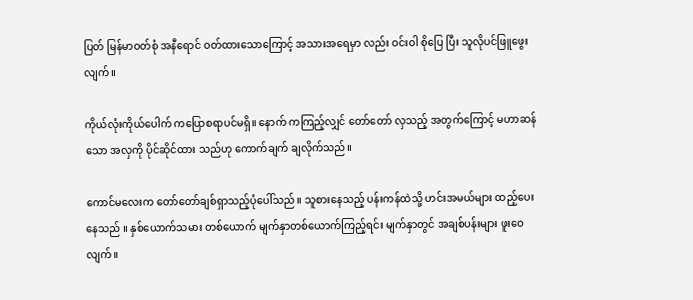ပြတ် မြန်မာဝတ်စုံ အနီရောင် ဝတ်ထားသောကြောင့် အသားအရေမှာ လည်း ဝင်းဝါ စိုပြေ ပြီး သူလိုပင်ဖြူဖွေးလျက်။

ကိုယ်လုံးကိုယ်ပေါက် ကပြောစရာပင်မရှိ။ နောက် ကကြည့်လျှင် တော်တော် လှသည့် အတွက်ကြောင့် မဟာဆန်သော အလှကို ပိုင်ဆိုင်ထား သည်ဟု ကောက်ချက် ချလိုက်သည်။

ကောင်မလေးက တော်တော်ချစ်ရှာသည့်ပုံပေါ်သည်။ သူစားနေသည့် ပန်းကန်ထဲသို့ ဟင်းအမယ်များ ထည့်ပေးနေသည် ။ နှစ်ယောက်သမား တစ်ယောက် မျက်နှာတစ်ယောက်ကြည့်ရင်း မျက်နှာတွင် အချစ်ပန်းများ ဖူးဝေလျက်။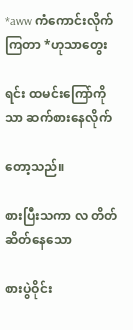*aww ကံကောင်းလိုက်ကြတာ *ဟုသာတွေး

ရင်း ထမင်းကြော်ကိုသာ ဆက်စားနေလိုက်

တော့သည်။

စားပြီးသကာ လ တိတ်ဆိတ်နေသော

စားပွဲဝိုင်း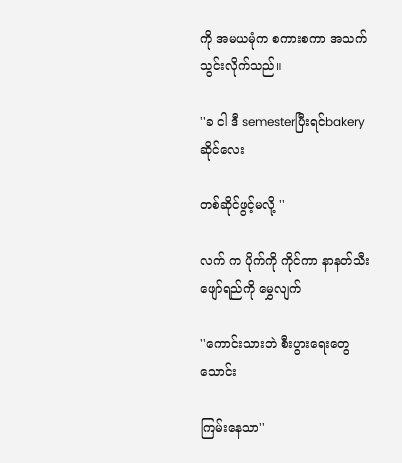ကို အမယမုံက စကားစကာ အသက်သွင်းလိုက်သည်။

''ခ ငါ ဒီ semesterပြီးရင်bakery ဆိုင်လေး

တစ်ဆိုင်ဖွင့်မလို့ ''

လက် က ပိုက်ကို ကိုင်ကာ နာနတ်သီးဖျော်ရည်ကို မွှေလျက်

''ကောင်းသားဘဲ စီးပွားရေးတွေသောင်း

ကြမ်းနေသာ''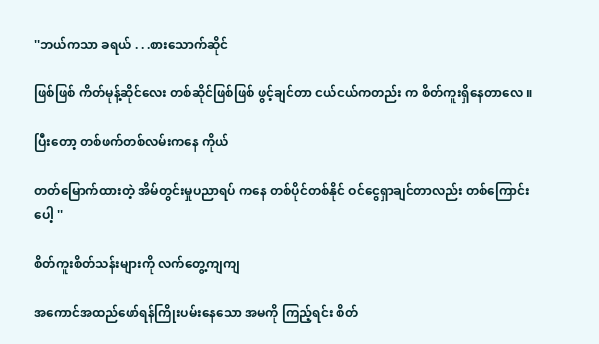''ဘယ်ကသာ ခရယ် . . .စားသောက်ဆိုင်

ဖြစ်ဖြစ် ကိတ်မုန့်ဆိုင်လေး တစ်ဆိုင်ဖြစ်ဖြစ် ဖွင့်ချင်တာ ငယ်ငယ်ကတည်း က စိတ်ကူးရှိနေတာလေ ။

ပြီးတော့ တစ်ဖက်တစ်လမ်းကနေ ကိုယ်

တတ်မြောက်ထားတဲ့ အိမ်တွင်းမှုပညာရပ် ကနေ တစ်ပိုင်တစ်နိုင် ဝင်ငွေရှာချင်တာလည်း တစ်ကြောင်းပေါ့ ''

စိတ်ကူးစိတ်သန်းများကို လက်တွေ့ကျကျ

အကောင်အထည်ဖော်ရန်ကြိုးပမ်းနေသော အမကို ကြည့်ရင်း စိတ်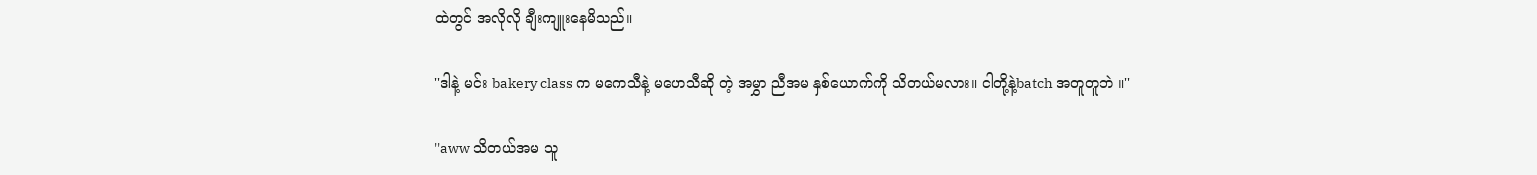ထဲတွင် အလိုလို ချီးကျူးနေမိသည်။

''ဒါနဲ့ မင်း bakery class က မကေသီနဲ့ မဟေသီဆို တဲ့ အမွှာ ညီအမ နှစ်ယောက်ကို သိတယ်မလား။ ငါတို့နဲ့batch အတူတူဘဲ ။''

''aww သိတယ်အမ သူ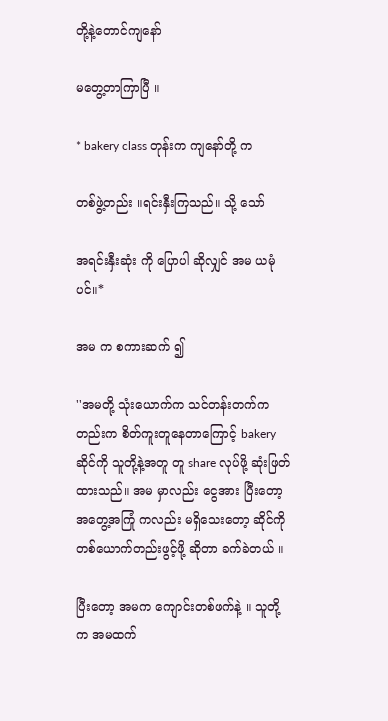တို့နဲ့တောင်ကျနော်

မတွေ့တာကြာပြီ ။

* bakery class တုန်းက ကျနော်တို့ က

တစ်ဖွဲ့တည်း ။ရင်းနှီးကြသည်။ သို့ သော်

အရင်းနှီးဆုံး ကို ပြောပါ ဆိုလျှင် အမ ယမုံပင်။*

အမ က စကားဆက် ၍

''အမတို့ သုံးယောက်က သင်တန်းတက်ကတည်းက စိတ်ကူးတူနေတာကြောင့် bakery ဆိုင်ကို သူတို့နဲ့အတူ တူ share လုပ်ဖို့ ဆုံးဖြတ်ထားသည်။ အမ မှာလည်း ငွေအား ပြီးတော့ အတွေ့အကြုံ ကလည်း မရှိသေးတော့ ဆိုင်ကို တစ်ယောက်တည်းဖွင့်ဖို့ ဆိုတာ ခက်ခဲတယ် ။

ပြီးတော့ အမက ကျောင်းတစ်ဖက်နဲ့ ။ သူတို့ က အမထက်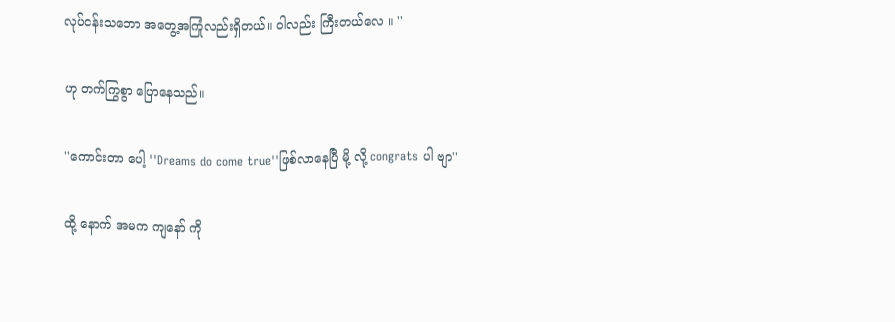လုပ်ငန်းသဘော အတွေ့အကြုံလည်းရှိတယ်။ ဝါလည်း ကြီးတယ်လေ ။ ''

ဟု တက်ကြွစွာ ပြောနေသည်။

''ကောင်းတာ ပေါ့ ''Dreams do come true''ဖြစ်လာနေပြီ မို့ လို့ congrats ပါ ဗျာ''

ထို့ နောက် အမက ကျနော် ကို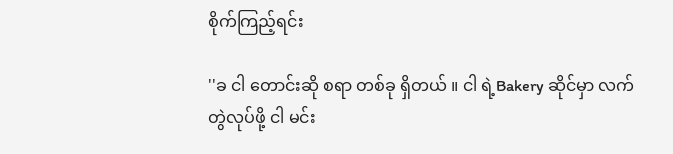စိုက်ကြည့်ရင်း

''ခ ငါ တောင်းဆို စရာ တစ်ခု ရှိတယ် ။ ငါ ရဲ့Bakery ဆိုင်မှာ လက်တွဲလုပ်ဖို့ ငါ မင်း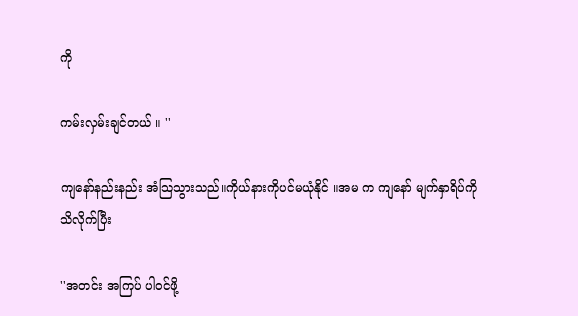ကို

ကမ်းလှမ်းချင်တယ် ။ ''

ကျနော်နည်းနည်း အံသြသွားသည်။ကိုယ်နားကိုပင်မယုံနိုင် ။အမ က ကျနော် မျက်နှာရိပ်ကို သိလိုက်ပြီး

''အတင်း အကြပ် ပါဝင်ဖို့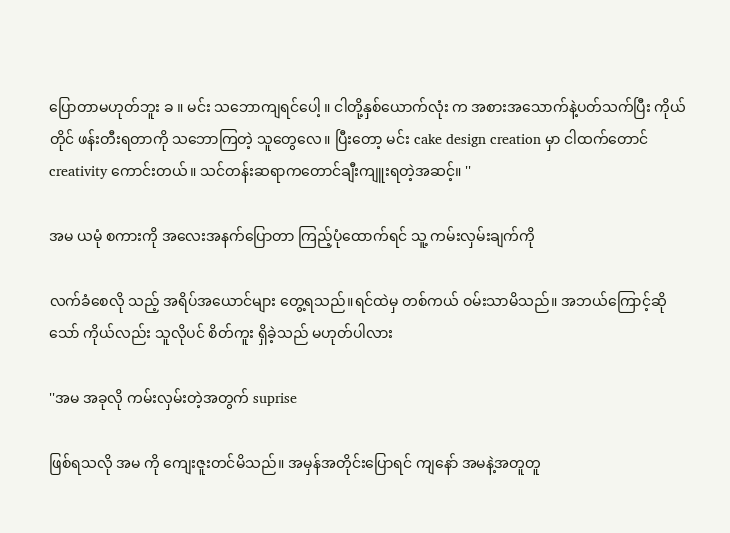ပြောတာမဟုတ်ဘူး ခ ။ မင်း သဘောကျရင်ပေါ့ ။ ငါတို့နှစ်ယောက်လုံး က အစားအသောက်နဲ့ပတ်သက်ပြီး ကိုယ်တိုင် ဖန်းတီးရတာကို သဘောကြတဲ့ သူတွေလေ။ ပြီးတော့ မင်း cake design creation မှာ ငါထက်တောင် creativity ကောင်းတယ်။ သင်တန်းဆရာကတောင်ချီးကျူးရတဲ့အဆင့်။ ''

အမ ယမုံ စကားကို အလေးအနက်ပြောတာ ကြည့်ပုံထောက်ရင် သူ့ ကမ်းလှမ်းချက်ကို

လက်ခံစေလို သည့် အရိပ်အယောင်များ တွေ့ရသည်။ရင်ထဲမှ တစ်ကယ် ဝမ်းသာမိသည်။ အဘယ်ကြောင့်ဆိုသော် ကိုယ်လည်း သူလိုပင် စိတ်ကူး ရှိခဲ့သည် မဟုတ်ပါလား

''အမ အခုလို ကမ်းလှမ်းတဲ့အတွက် suprise

ဖြစ်ရသလို အမ ကို ကျေးဇူးတင်မိသည်။ အမှန်အတိုင်းပြောရင် ကျနော် အမနဲ့အတူတူ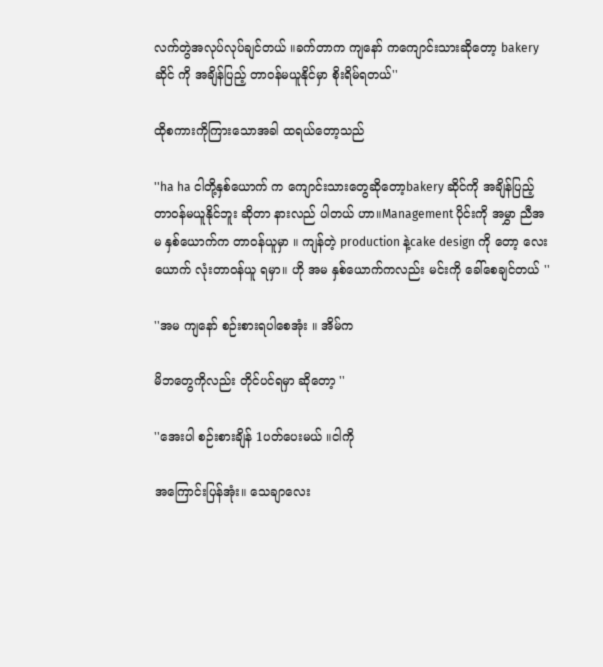လက်တွဲအလုပ်လုပ်ချင်တယ် ။ခက်တာက ကျနော် ကကျောင်းသားဆိုတော့ bakeryဆိုင် ကို အချိန်ပြည့် တာဝန်မယူနိုင်မှာ စိုးရိမ်ရတယ်''

ထိုစကားကိုကြားသောအခါ ထရယ်တော့သည်

''ha ha ငါတို့နှစ်ယောက် က ကျောင်းသားတွေဆိုတော့bakery ဆိုင်ကို အချိန်ပြည့် တာဝန်မယူနိုင်ဘူး ဆိုတာ နားလည် ပါတယ် ဟာ။Management ပိုင်းကို အမွှာ ညီအမ နှစ်ယောက်က တာဝန်ယူမှာ ။ ကျန်တဲ့ production နဲ့cake design ကို တော့ လေးယောက် လုံးတာဝန်ယူ ရမှာ။ ဟို အမ နှစ်ယောက်ကလည်း မင်းကို ခေါ်စေချင်တယ် ''

''အမ ကျနော် စဉ်းစားရပါစေအုံး ။ အိမ်က

မိဘတွေကိုလည်း တိုင်ပင်ရမှာ ဆိုတော့ ''

''အေးပါ စဉ်းစားချိန် 1ပတ်ပေးမယ် ။ငါကို

အကြောင်းပြန်အုံး။ သေချာလေး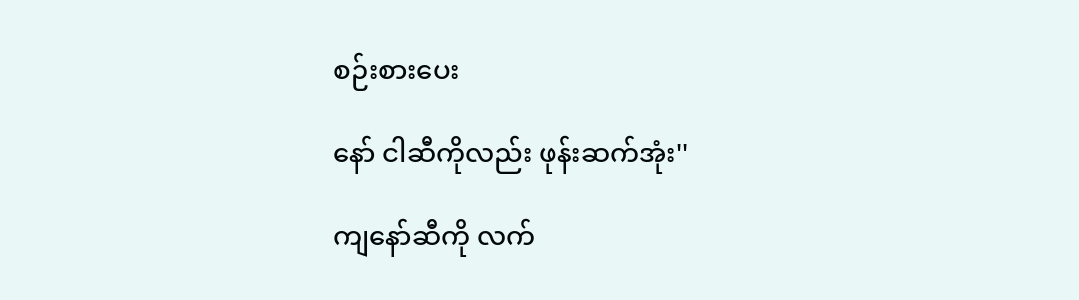စဉ်းစားပေး

နော် ငါဆီကိုလည်း ဖုန်းဆက်အုံး''

ကျနော်ဆီကို လက်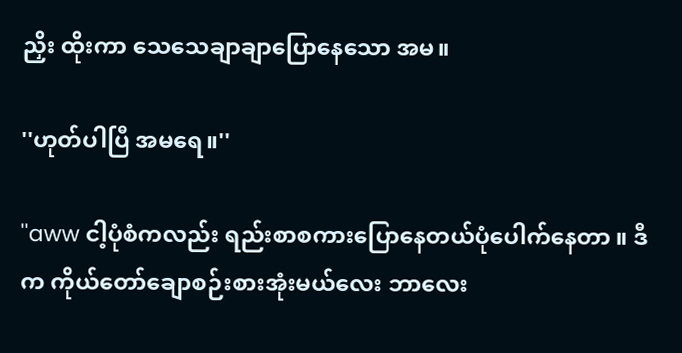ညှိး ထိုးကာ သေသေချာချာပြောနေသော အမ။

''ဟုတ်ပါပြီ အမရေ။''

''aww ငါ့ပုံစံကလည်း ရည်းစာစကားပြောနေတယ်ပုံပေါက်နေတာ ။ ဒီက ကိုယ်တော်ချောစဉ်းစားအုံးမယ်လေး ဘာလေး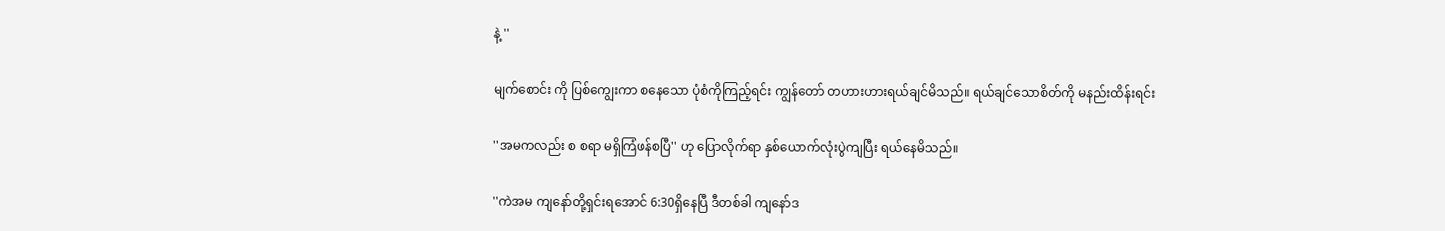နဲ့ ''

မျက်စောင်း ကို ပြစ်ကျွေးကာ စနေသော ပုံစံကိုကြည့်ရင်း ကျွန်တော် တဟားဟားရယ်ချင်မိသည်။ ရယ်ချင်သောစိတ်ကို မနည်းထိန်းရင်း

''အမကလည်း စ စရာ မရှိကြံဖန်စပြီ'' ဟု ပြောလိုက်ရာ နှစ်ယောက်လုံးပွဲကျပြီး ရယ်နေမိသည်။

''ကဲအမ ကျနော်တို့ရှင်းရအောင် 6:30ရှိနေပြီ ဒီတစ်ခါ ကျနော်ဒ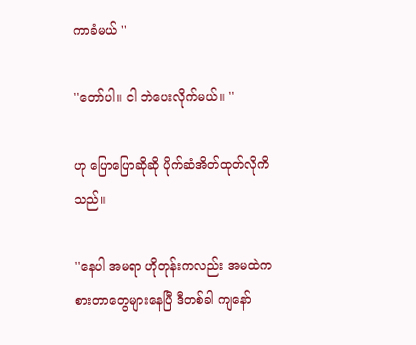ကာခံမယ် ''

''တော်ပါ။ ငါ ဘဲပေးလိုက်မယ်။ ''

ဟု ပြောပြောဆိုဆို ပိုက်ဆံအိတ်ထုတ်လိုကိသည်။

''နေပါ အမရာ ဟိုတုန်းကလည်း အမထဲက စားတာတွေများနေပြီ ဒီတစ်ခါ ကျနော်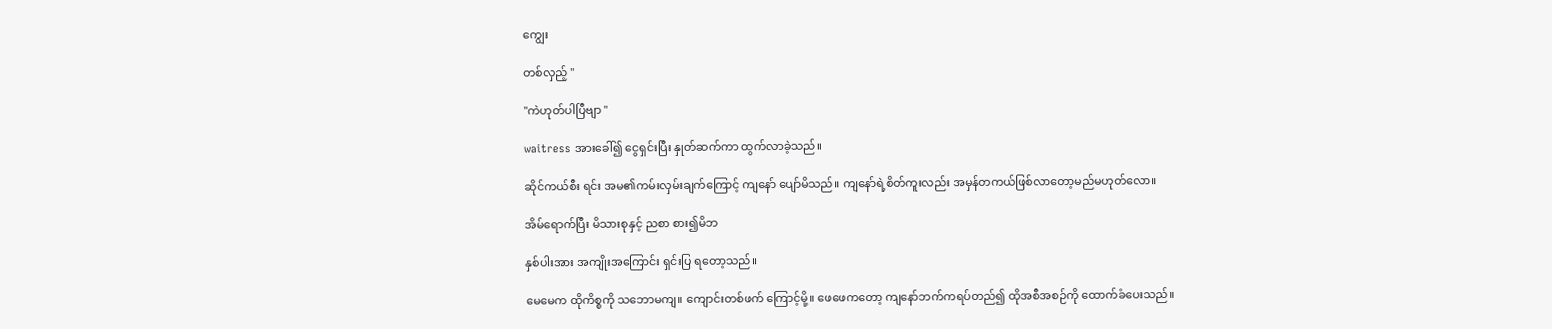ကျွေး

တစ်လှည့် ''

''ကဲဟုတ်ပါပြီဗျာ ''

waitress အားခေါ်၍ ငွေရှင်းပြီး နှုတ်ဆက်ကာ ထွက်လာခဲ့သည်။

ဆိုင်ကယ်စီး ရင်း အမ၏ကမ်းလှမ်းချက်ကြောင့် ကျနော် ပျော်မိသည်။ ကျနော်ရဲ့စိတ်ကူးလည်း အမှန်တကယ်ဖြစ်လာတော့မည်မဟုတ်လော။

အိမ်ရောက်ပြီး မိသားစုနှင့် ညစာ စား၍မိဘ

နှစ်ပါးအား အကျိုးအကြောင်း ရှင်းပြ ရတော့သည်။

မေမေက ထိုကိစ္စကို သဘောမကျ။ ကျောင်းတစ်ဖက် ကြောင့်မို့။ ဖေဖေကတော့ ကျနော်ဘက်ကရပ်တည်၍ ထိုအစီအစဉ်ကို ထောက်ခံပေးသည်။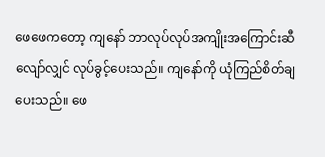ဖေဖေကတော့ ကျနော် ဘာလုပ်လုပ်အကျိုးအကြောင်းဆီလျော်လျှင် လုပ်ခွင့်ပေးသည်။ ကျနော်ကို ယုံကြည်စိတ်ချပေးသည်။ ဖေ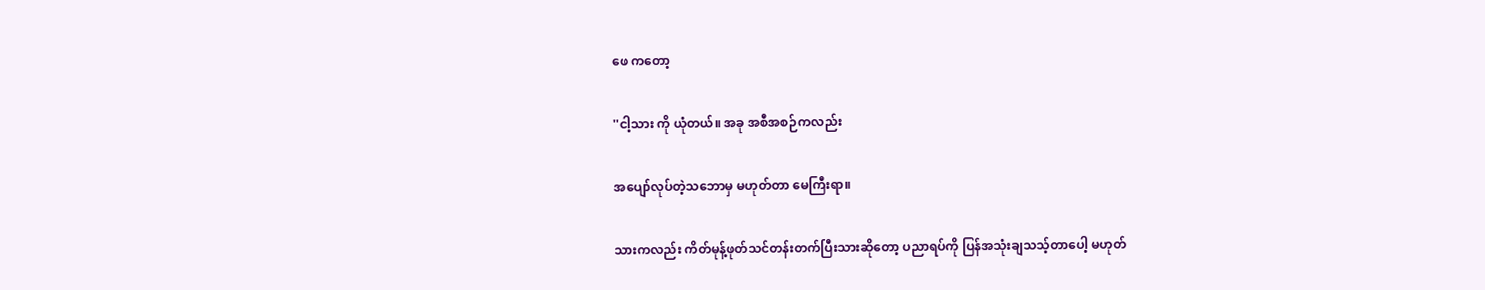ဖေ ကတော့

''ငါ့သား ကို ယုံတယ်။ အခု အစီအစဉ်ကလည်း

အပျော်လုပ်တဲ့သဘောမှ မဟုတ်တာ မေကြီးရာ။

သားကလည်း ကိတ်မုန့်ဖုတ်သင်တန်းတက်ပြီးသားဆိုတော့ ပညာရပ်ကို ပြန်အသုံးချသသ့်တာပေါ့ မဟုတ်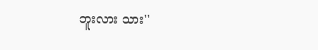ဘူးလား သား''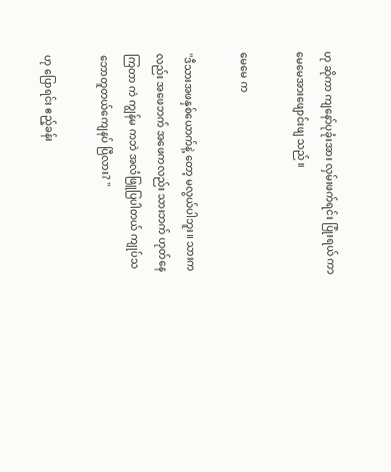ဟု ဆိုကာ ကျနော်ပုခုံးအား လှမ်းဖက်ရင်း ပြုံးရယ် ကာ မေမေအားဖျောင်းဖျ သည်။

မေမေ က

''ဒီသားအဖနှစ်ယောက်နဲ့ တော့ မလွယ်ပါဘူး။ သားကလည်း အဖေဘက် အဖေကလည်း သားဘက် ဟုတ်နေကြတာ ကဲ ကျွန်မ ကဘဲ အလံဖြူပြပါတယ် ကျုပ်သဘောတူတယ်ကျေနပ် ပြီလား? ''

ဟု ပြောရင်း ဧည့်ခန်း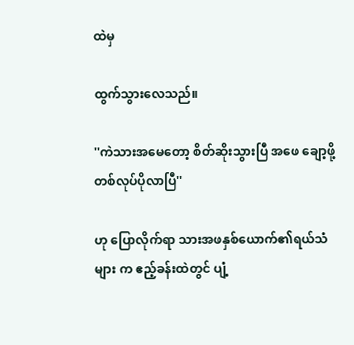ထဲမှ

ထွက်သွားလေသည်။

''ကဲသားအမေတော့ စိတ်ဆိုးသွားပြီ အဖေ ချော့ဖို့ တစ်လုပ်ပိုလာပြီ''

ဟု ပြောလိုက်ရာ သားအဖနှစ်ယောက်၏ရယ်သံများ က ဧည့်ခန်းထဲတွင် ပျံ့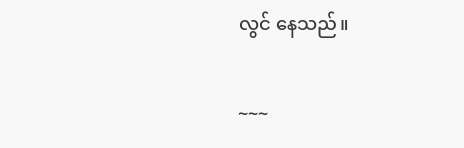လွင် နေသည်။

~~~